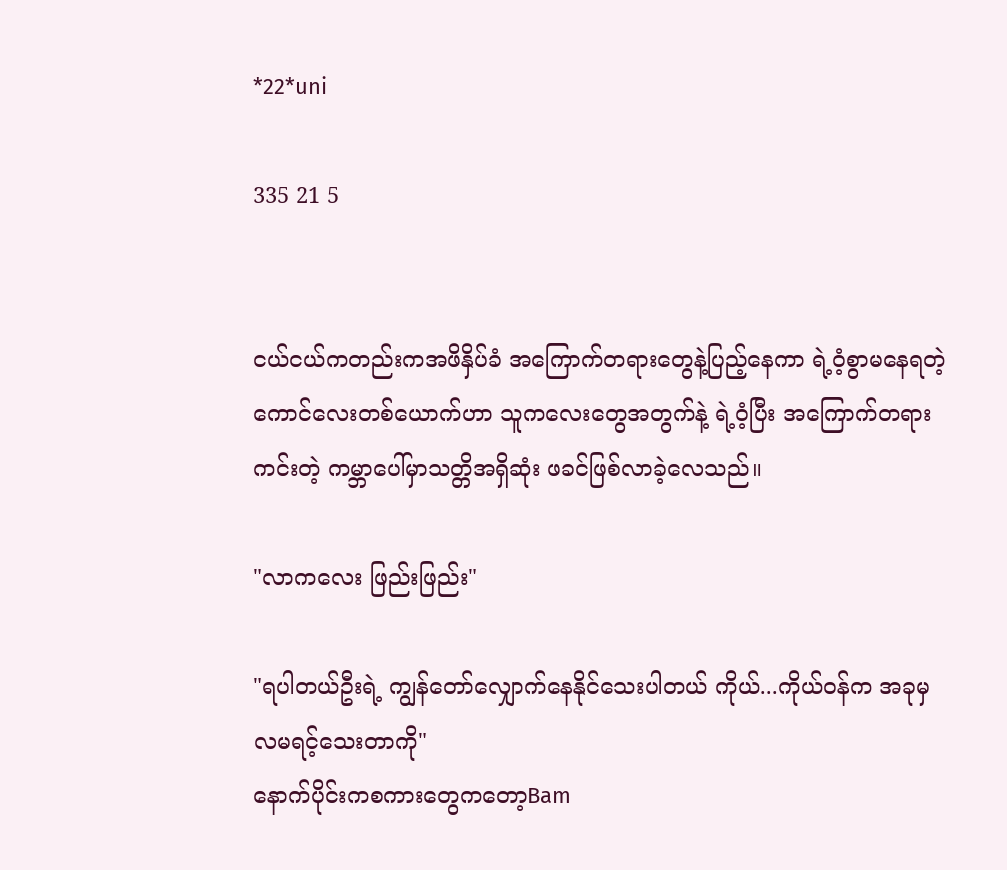*22*uni

335 21 5


ငယ်ငယ်ကတည်းကအဖိနှိပ်ခံ အကြောက်တရားတွေနဲ့ပြည့်နေကာ ရဲ့၀ံ့စွာမနေရတဲ့ကောင်လေးတစ်ယောက်ဟာ သူကလေးတွေအတွက်နဲ့ ရဲ့၀ံ့ပြီး အကြောက်တရားကင်းတဲ့ ကမ္ဘာပေါ်မှာသတ္တိအရှိဆုံး ဖခင်ဖြစ်လာခဲ့လေသည်။

"လာကလေး ဖြည်းဖြည်း"

"ရပါတယ်ဦးရဲ့ ကျွန်တော်လျှောက်နေနိုင်သေးပါတယ် ကိုယ်...ကိုယ်၀န်က အခုမှ လမရင့်သေးတာကို"
နောက်ပိုင်းကစကားတွေကတော့Bam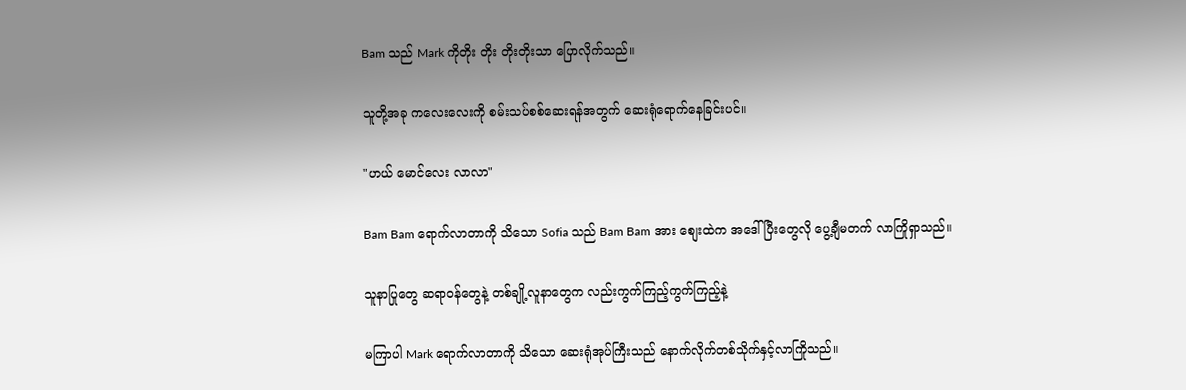Bam သည် Mark ကိုတိုး တိုး တိုးတိုးသာ ပြောလိုက်သည်။

သူတို့အခု ကလေးလေးကို စမ်းသပ်စစ်ဆေးရန်အတွက် ဆေးရုံရောက်နေခြင်းပင်။

"ဟယ် မောင်လေး လာလာ"

Bam Bam ရောက်လာတာကို သိသော Sofia သည် Bam Bam အား စျေးထဲက အဒေါ်ပြီးတွေလို ပွေ့ချီမတက် လာကြိုရှာသည်။

သူနာပြုတွေ ဆရာ၀န်တွေနဲ့ တစ်ချို့လူနာတွေက လည်းကွက်ကြည့်ကွက်ကြည့်နဲ့

မကြာပါ Mark ရောက်လာတာကို သိသော ဆေးရုံအုပ်ကြီးသည် နောက်လိုက်တစ်သိုက်နှင့်လာကြိုသည်။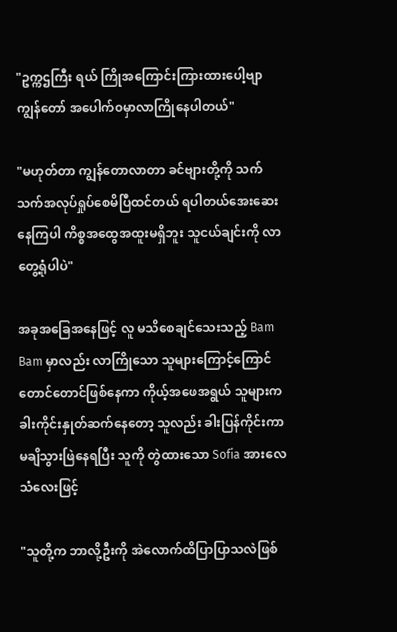"ဥက္ကဌကြီး ရယ် ကြိုအကြောင်းကြားထားပေါ့ဗျာ ကျွန်တော် အပေါက်၀မှာလာကြိုနေပါတယ်"

"မဟုတ်တာ ကျွန်တောလာတာ ခင်ဗျားတို့ကို သက်သက်အလုပ်ရှုပ်စေမိပြီထင်တယ် ရပါတယ်အေးဆေးနေကြပါ ကိစ္စအထွေအထူးမရှိဘူး သူငယ်ချင်းကို လာတွေ့ရုံပါပဲ"

အခုအခြေအနေဖြင့် လူ မသိစေချင်သေးသည့် Bam Bam မှာလည်း လာကြိုသော သူများကြောင့်ကြောင်တောင်တောင်ဖြစ်နေကာ ကိုယ့်အဖေအရွယ် သူများက ခါးကိုင်းနှုတ်ဆက်နေတော့ သူလည်း ခါးပြန်ကိုင်းကာ မချိသွားဖြဲနေရပြီး သူကို တွဲထားသော Sofia အားလေသံလေးဖြင့်

"သူတို့က ဘာလို့ဦးကို အဲလောက်ထိပြာပြာသလဲဖြစ်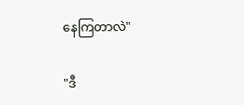နေကြတာလဲ"

"ဒီ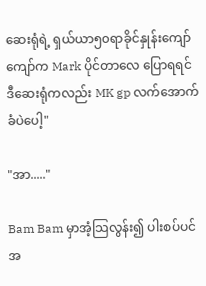ဆေးရုံရဲ့ ရှယ်ယာ၅၀ရာခိုင်နှုန်းကျော်ကျော်က Mark ပိုင်တာလေ ပြောရရင် ဒီဆေးရုံကလည်း MK gp လက်အောက်ခံပဲပေါ့"

"အာ....."

Bam Bam မှာအံ့သြလွန်း၍ ပါးစပ်ပင်အ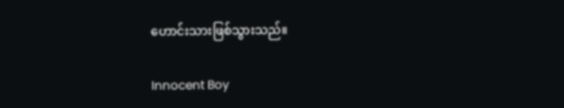ဟောင်းသားဖြစ်သွားသည်။

Innocent Boy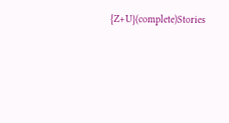{Z+U}(complete)Stories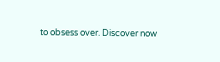to obsess over. Discover now